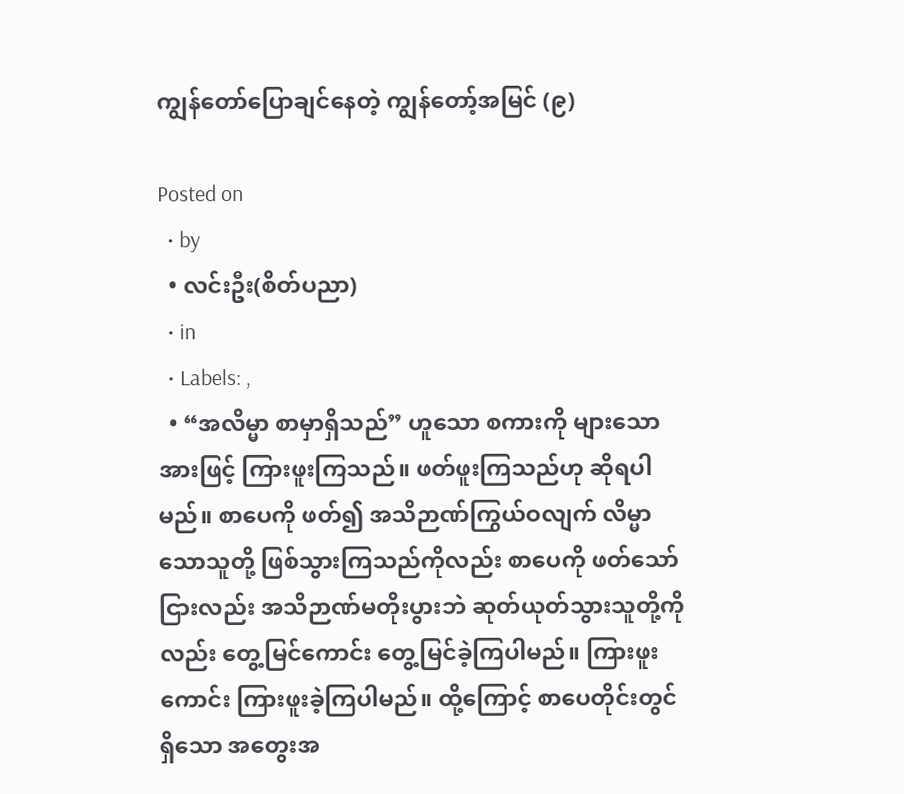ကျွန်တော်ပြောချင်နေတဲ့ ကျွန်တော့်အမြင် (၉)

Posted on
  • by
  • လင်းဦး(စိတ်ပညာ)
  • in
  • Labels: ,
  • “အလိမ္မာ စာမှာရှိသည်” ဟူသော စကားကို များသောအားဖြင့် ကြားဖူးကြသည်။ ဖတ်ဖူးကြသည်ဟု ဆိုရပါမည်။ စာပေကို ဖတ်၍ အသိဉာဏ်ကြွယ်ဝလျက် လိမ္မာသောသူတို့ ဖြစ်သွားကြသည်ကိုလည်း စာပေကို ဖတ်သော်ငြားလည်း အသိဉာဏ်မတိုးပွားဘဲ ဆုတ်ယုတ်သွားသူတို့ကိုလည်း တွေ့မြင်ကောင်း တွေ့မြင်ခဲ့ကြပါမည်။ ကြားဖူးကောင်း ကြားဖူးခဲ့ကြပါမည်။ ထို့ကြောင့် စာပေတိုင်းတွင်ရှိသော အတွေးအ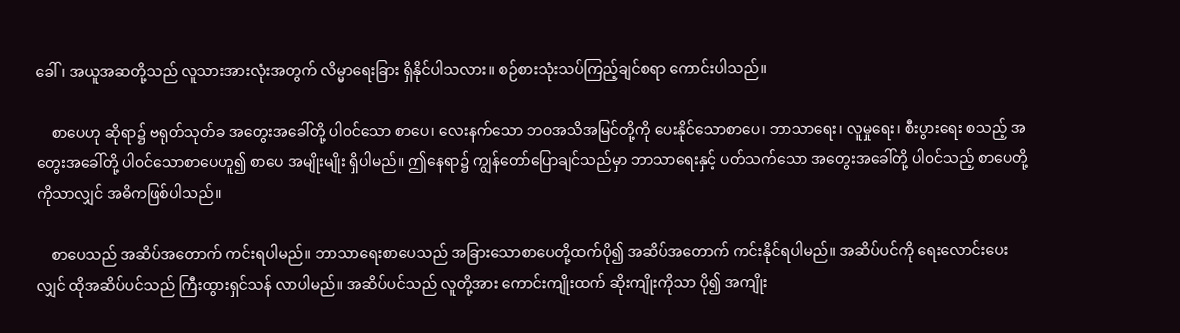ခေါ်၊ အယူအဆတို့သည် လူသားအားလုံးအတွက် လိမ္မာရေးခြား ရှိနိုင်ပါသလား။ စဉ်စားသုံးသပ်ကြည့်ချင်စရာ ကောင်းပါသည်။

    စာပေဟု ဆိုရာ၌ ဗရုတ်သုတ်ခ အတွေးအခေါ်တို့ ပါ၀င်သော စာပေ၊ လေးနက်သော ဘဝအသိအမြင်တို့ကို ပေးနိုင်သောစာပေ၊ ဘာသာရေး၊ လူမှုရေး၊ စီးပွားရေး စသည့် အတွေးအခေါ်တို့ ပါ၀င်သောစာပေဟူ၍ စာပေ အမျိုးမျိုး ရှိပါမည်။ ဤနေရာ၌ ကျွန်တော်ပြောချင်သည်မှာ ဘာသာရေးနှင့် ပတ်သက်သော အတွေးအခေါ်တို့ ပါ၀င်သည့် စာပေတို့ကိုသာလျှင် အဓိကဖြစ်ပါသည်။

    စာပေသည် အဆိပ်အတောက် ကင်းရပါမည်။ ဘာသာရေးစာပေသည် အခြားသောစာပေတို့ထက်ပို၍ အဆိပ်အတောက် ကင်းနိုင်ရပါမည်။ အဆိပ်ပင်ကို ရေးလောင်းပေးလျှင် ထိုအဆိပ်ပင်သည် ကြီးထွားရှင်သန် လာပါမည်။ အဆိပ်ပင်သည် လူတို့အား ကောင်းကျိုးထက် ဆိုးကျိုးကိုသာ ပို၍ အကျိုး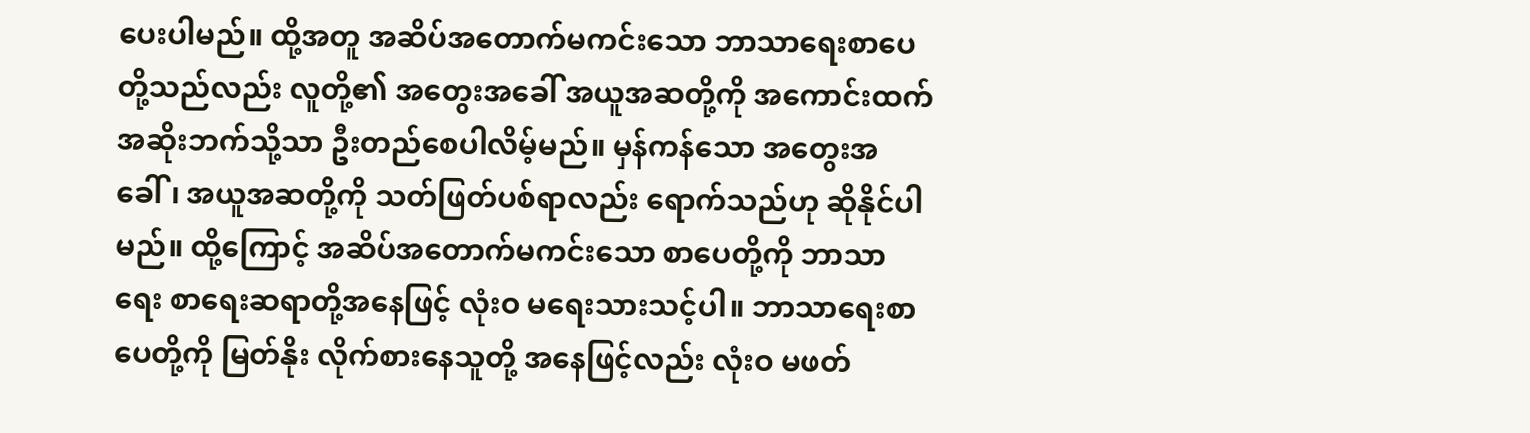ပေးပါမည်။ ထို့အတူ အဆိပ်အတောက်မကင်းသော ဘာသာရေးစာပေတို့သည်လည်း လူတို့၏ အတွေးအခေါ် အယူအဆတို့ကို အကောင်းထက် အဆိုးဘက်သို့သာ ဦးတည်စေပါလိမ့်မည်။ မှန်ကန်သော အတွေးအခေါ်၊ အယူအဆတို့ကို သတ်ဖြတ်ပစ်ရာလည်း ရောက်သည်ဟု ဆိုနိုင်ပါမည်။ ထို့ကြောင့် အဆိပ်အတောက်မကင်းသော စာပေတို့ကို ဘာသာရေး စာရေးဆရာတို့အနေဖြင့် လုံးဝ မရေးသားသင့်ပါ။ ဘာသာရေးစာပေတို့ကို မြတ်နိုး လိုက်စားနေသူတို့ အနေဖြင့်လည်း လုံးဝ မဖတ်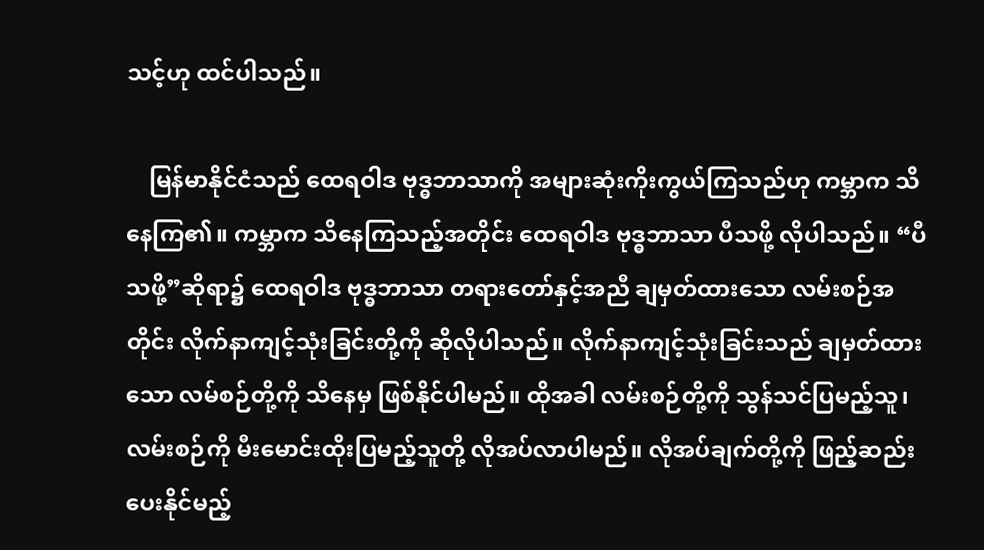သင့်ဟု ထင်ပါသည်။

    မြန်မာနိုင်ငံသည် ထေရဝါဒ ဗုဒ္ဓဘာသာကို အများဆုံးကိုးကွယ်ကြသည်ဟု ကမ္ဘာက သိနေကြ၏။ ကမ္ဘာက သိနေကြသည့်အတိုင်း ထေရဝါဒ ဗုဒ္ဓဘာသာ ပီသဖို့ လိုပါသည်။ “ပီသဖို့”ဆိုရာ၌ ထေရဝါဒ ဗုဒ္ဓဘာသာ တရားတော်နှင့်အညီ ချမှတ်ထားသော လမ်းစဉ်အတိုင်း လိုက်နာကျင့်သုံးခြင်းတို့ကို ဆိုလိုပါသည်။ လိုက်နာကျင့်သုံးခြင်းသည် ချမှတ်ထားသော လမ်စဉ်တို့ကို သိနေမှ ဖြစ်နိုင်ပါမည်။ ထိုအခါ လမ်းစဉ်တို့ကို သွန်သင်ပြမည့်သူ၊ လမ်းစဉ်ကို မီးမောင်းထိုးပြမည့်သူတို့ လိုအပ်လာပါမည်။ လိုအပ်ချက်တို့ကို ဖြည့်ဆည်း ပေးနိုင်မည့်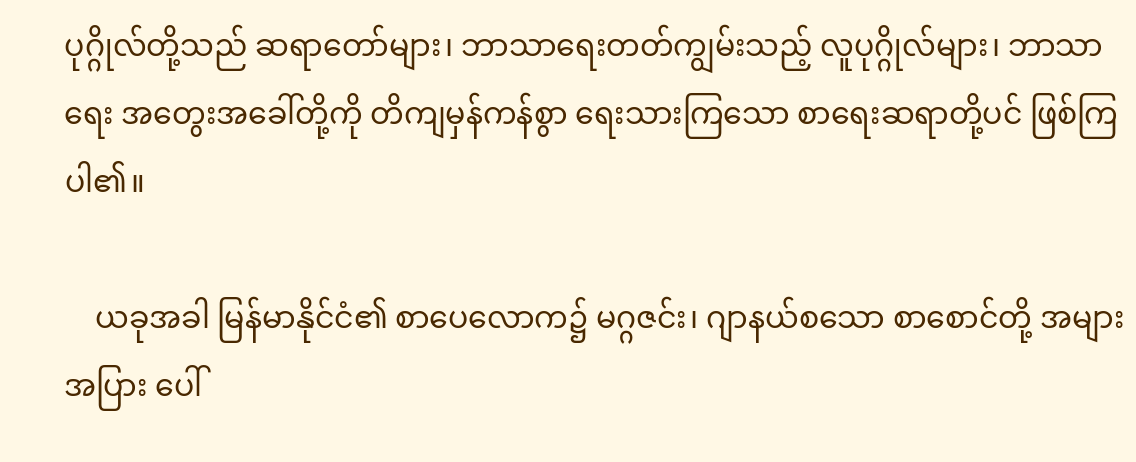ပုဂ္ဂိုလ်တို့သည် ဆရာတော်များ၊ ဘာသာရေးတတ်ကျွမ်းသည့် လူပုဂ္ဂိုလ်များ၊ ဘာသာရေး အတွေးအခေါ်တို့ကို တိကျမှန်ကန်စွာ ရေးသားကြသော စာရေးဆရာတို့ပင် ဖြစ်ကြပါ၏။

    ယခုအခါ မြန်မာနိုင်ငံ၏ စာပေလောက၌ မဂ္ဂဇင်း၊ ဂျာနယ်စသော စာစောင်တို့ အများအပြား ပေါ်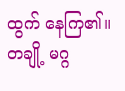ထွက် နေကြ၏။ တချို့ မဂ္ဂ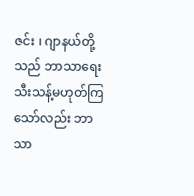ဇင်း ၊ ဂျာနယ်တို့သည် ဘာသာရေး သီးသန့်မဟုတ်ကြသော်လည်း ဘာသာ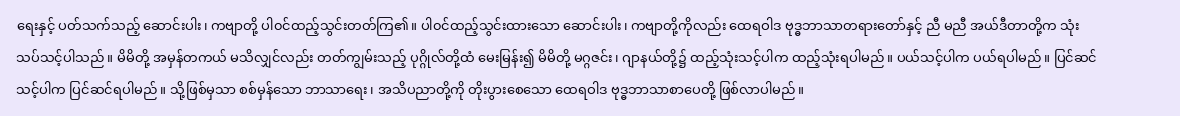ရေးနှင့် ပတ်သက်သည့် ဆောင်းပါး၊ ကဗျာတို့ ပါ၀င်ထည့်သွင်းတတ်ကြ၏။ ပါ၀င်ထည့်သွင်းထားသော ဆောင်းပါး၊ ကဗျာတို့ကိုလည်း ထေရဝါဒ ဗုဒ္ဓဘာသာတရားတော်နှင့် ညီ မညီ အယ်ဒီတာတို့က သုံးသပ်သင့်ပါသည်။ မိမိတို့ အမှန်တကယ် မသိလျှင်လည်း တတ်ကျွမ်းသည့် ပုဂ္ဂိုလ်တို့ထံ မေးမြန်း၍ မိမိတို့ မဂ္ဂဇင်း၊ ဂျာနယ်တို့၌ ထည့်သုံးသင့်ပါက ထည့်သုံးရပါမည်။ ပယ်သင့်ပါက ပယ်ရပါမည်။ ပြင်ဆင်သင့်ပါက ပြင်ဆင်ရပါမည်။ သို့ဖြစ်မှသာ စစ်မှန်သော ဘာသာရေး၊ အသိပညာတို့ကို တိုးပွားစေသော ထေရဝါဒ ဗုဒ္ဓဘာသာစာပေတို့ ဖြစ်လာပါမည်။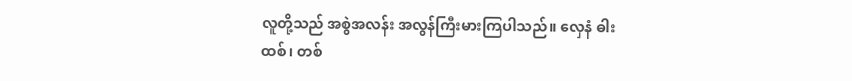လူတို့သည် အစွဲအလန်း အလွန်ကြီးမားကြပါသည်။ လှေနံ ဓါးထစ်၊ တစ်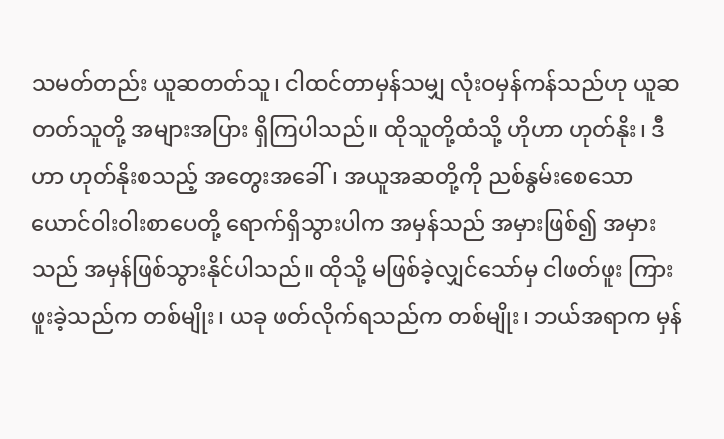သမတ်တည်း ယူဆတတ်သူ၊ ငါထင်တာမှန်သမျှ လုံးဝမှန်ကန်သည်ဟု ယူဆတတ်သူတို့ အများအပြား ရှိကြပါသည်။ ထိုသူတို့ထံသို့ ဟိုဟာ ဟုတ်နိုး၊ ဒီဟာ ဟုတ်နိုးစသည့် အတွေးအခေါ်၊ အယူအဆတို့ကို ညစ်နွမ်းစေသော ယောင်ဝါးဝါးစာပေတို့ ရောက်ရှိသွားပါက အမှန်သည် အမှားဖြစ်၍ အမှားသည် အမှန်ဖြစ်သွားနိုင်ပါသည်။ ထိုသို့ မဖြစ်ခဲ့လျှင်သော်မှ ငါဖတ်ဖူး ကြားဖူးခဲ့သည်က တစ်မျိုး၊ ယခု ဖတ်လိုက်ရသည်က တစ်မျိုး၊ ဘယ်အရာက မှန်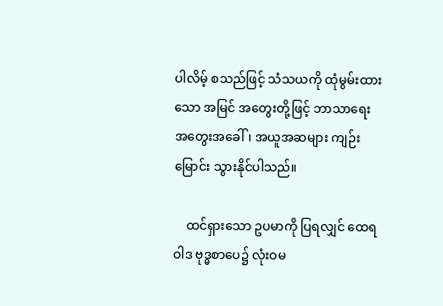ပါလိမ့် စသည်ဖြင့် သံသယကို ထုံမွမ်းထားသော အမြင် အတွေးတို့ဖြင့် ဘာသာရေး အတွေးအခေါ်၊ အယူအဆများ ကျဉ်းမြောင်း သွားနိုင်ပါသည်။

    ထင်ရှားသော ဥပမာကို ပြရလျှင် ထေရဝါဒ ဗုဒ္ဓစာပေ၌ လုံးဝမ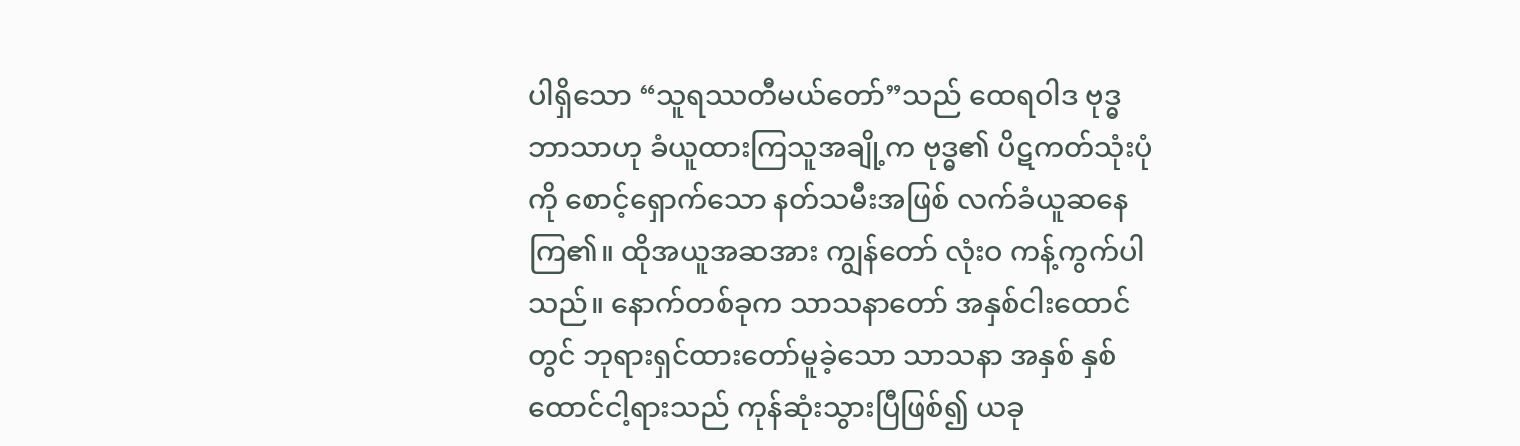ပါရှိသော “သူရဿတီမယ်တော်”သည် ထေရဝါဒ ဗုဒ္ဓဘာသာဟု ခံယူထားကြသူအချို့က ဗုဒ္ဓ၏ ပိဋကတ်သုံးပုံကို စောင့်ရှောက်သော နတ်သမီးအဖြစ် လက်ခံယူဆနေကြ၏။ ထိုအယူအဆအား ကျွန်တော် လုံးဝ ကန့်ကွက်ပါသည်။ နောက်တစ်ခုက သာသနာတော် အနှစ်ငါးထောင်တွင် ဘုရားရှင်ထားတော်မူခဲ့သော သာသနာ အနှစ် နှစ်ထောင်ငါ့ရားသည် ကုန်ဆုံးသွားပြီဖြစ်၍ ယခု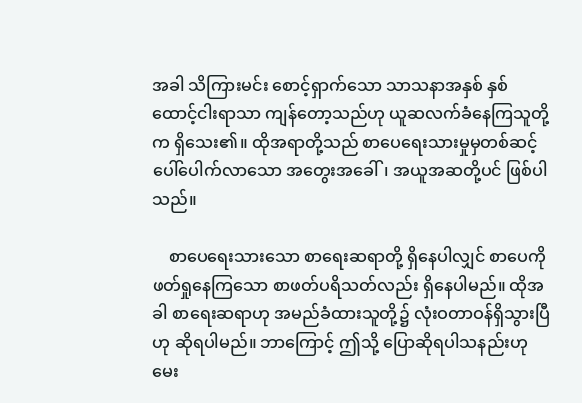အခါ သိကြားမင်း စောင့်ရှာက်သော သာသနာအနှစ် နှစ်ထောင့်ငါးရာသာ ကျန်တော့သည်ဟု ယူဆလက်ခံနေကြသူတို့က ရှိသေး၏။ ထိုအရာတို့သည် စာပေရေးသားမှုမှတစ်ဆင့် ပေါ်ပေါက်လာသော အတွေးအခေါ်၊ အယူအဆတို့ပင် ဖြစ်ပါသည်။

    စာပေရေးသားသော စာရေးဆရာတို့ ရှိနေပါလျှင် စာပေကို ဖတ်ရှုနေကြသော စာဖတ်ပရိသတ်လည်း ရှိနေပါမည်။ ထိုအခါ စာရေးဆရာဟု အမည်ခံထားသူတို့၌ လုံးဝတာဝန်ရှိသွားပြီဟု ဆိုရပါမည်။ ဘာကြောင့် ဤသို့ ပြောဆိုရပါသနည်းဟု မေး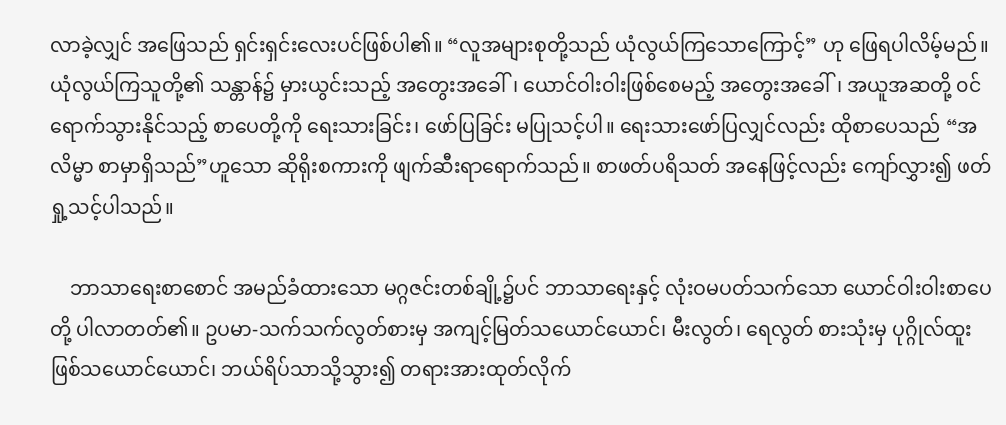လာခဲ့လျှင် အဖြေသည် ရှင်းရှင်းလေးပင်ဖြစ်ပါ၏။ “လူအများစုတို့သည် ယုံလွယ်ကြသောကြောင့်” ဟု ဖြေရပါလိမ့်မည်။ ယုံလွယ်ကြသူတို့၏ သန္တာန်၌ မှားယွင်းသည့် အတွေးအခေါ်၊ ယောင်ဝါးဝါးဖြစ်စေမည့် အတွေးအခေါ်၊ အယူအဆတို့ ၀င်ရောက်သွားနိုင်သည့် စာပေတို့ကို ရေးသားခြင်း၊ ဖော်ပြခြင်း မပြုသင့်ပါ။ ရေးသားဖော်ပြလျှင်လည်း ထိုစာပေသည် “အလိမ္မာ စာမှာရှိသည်”ဟူသော ဆိုရိုးစကားကို ဖျက်ဆီးရာရောက်သည်။ စာဖတ်ပရိသတ် အနေဖြင့်လည်း ကျော်လွှား၍ ဖတ်ရှု့သင့်ပါသည်။

    ဘာသာရေးစာစောင် အမည်ခံထားသော မဂ္ဂဇင်းတစ်ချို့၌ပင် ဘာသာရေးနှင့် လုံးဝမပတ်သက်သော ယောင်ဝါးဝါးစာပေတို့ ပါလာတတ်၏။ ဥပမာ-သက်သက်လွတ်စားမှ အကျင့်မြတ်သယောင်ယောင်၊ မီးလွတ်၊ ရေလွတ် စားသုံးမှ ပုဂ္ဂိုလ်ထူး ဖြစ်သယောင်ယောင်၊ ဘယ်ရိပ်သာသို့သွား၍ တရားအားထုတ်လိုက်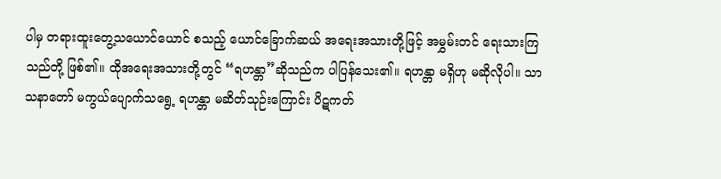ပါမှ တရားထူးတွေ့သယောင်ယောင် စသည့် ယောင်ခြောက်ဆယ် အရေးအသားတို့ဖြင့် အမွှမ်းတင် ရေးသားကြသည်တို့ ဖြစ်၏။ ထိုအရေးအသားတို့တွင် “ရဟန္တာ”ဆိုသည်က ပါပြန်သေး၏။ ရဟန္တာ မရှိဟု မဆိုလိုပါ။ သာသနာတော် မကွယ်ပျောက်သရွေ့ ရဟန္တာ မဆိတ်သုဉ်းကြောင်း ပိဋကတ်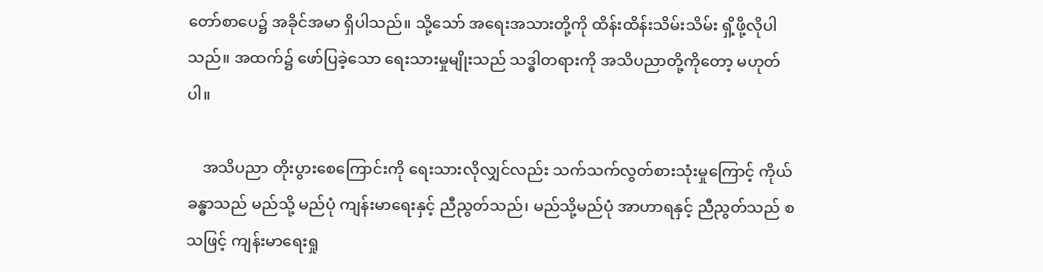တော်စာပေ၌ အခိုင်အမာ ရှိပါသည်။ သို့သော် အရေးအသားတို့ကို ထိန်းထိန်းသိမ်းသိမ်း ရှိ့ဖို့လိုပါသည်။ အထက်၌ ဖော်ပြခဲ့သော ရေးသားမှုမျိုးသည် သဒ္ဓါတရားကို အသိပညာတို့ကိုတော့ မဟုတ်ပါ။

    အသိပညာ တိုးပွားစေကြောင်းကို ရေးသားလိုလျှင်လည်း သက်သက်လွတ်စားသုံးမှုကြောင့် ကိုယ်ခန္ဓာသည် မည်သို့ မည်ပုံ ကျန်းမာရေးနှင့် ညီညွတ်သည်၊ မည်သို့မည်ပုံ အာဟာရနှင့် ညီညွတ်သည် စသဖြင့် ကျန်းမာရေးရှု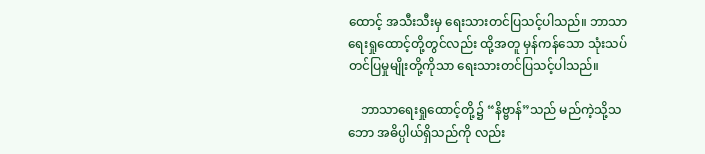ထောင့် အသီးသီးမှ ရေးသားတင်ပြသင့်ပါသည်။ ဘာသာရေးရှုထောင့်တို့တွင်လည်း ထို့အတူ မှန်ကန်သော သုံးသပ်တင်ပြမှုမျိုးတို့ကိုသာ ရေးသားတင်ပြသင့်ပါသည်။

    ဘာသာရေးရှုထောင့်တို့၌ “နိဗ္ဗာန်”သည် မည်ကဲ့သို့သဘော အဓိပ္ပါယ်ရှိသည်ကို လည်း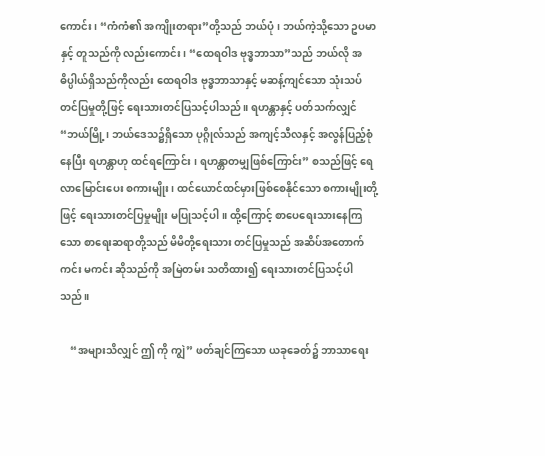ကောင်း၊ “ကံကံ၏ အကျိုးတရား”တို့သည် ဘယ်ပုံ၊ ဘယ်ကဲ့သို့သော ဥပမာနှင့် တူသည်ကို လည်းကောင်း၊ “ထေရဝါဒ ဗုဒ္ဓဘာသာ”သည် ဘယ်လို အဓိပ္ပါယ်ရှိသည်ကိုလည်း ထေရဝါဒ ဗုဒ္ဓဘာသာနှင့် မဆန့်ကျင်သော သုံးသပ် တင်ပြမှုတို့ဖြင့် ရေးသားတင်ပြသင့်ပါသည်။ ရဟန္တာနှင့် ပတ်သက်လျှင် “ဘယ်မြို့၊ ဘယ်ဒေသ၌ရှိသော ပုဂ္ဂိုလ်သည် အကျင့်သီလနှင့် အလွန်ပြည့်စုံနေပြီး ရဟန္တာဟု ထင်ရကြောင်း ၊ ရဟန္တာတမျှဖြစ်ကြောင်း” စသည်ဖြင့် ရေလာမြောင်းပေး စကားမျိုး၊ ထင်ယောင်ထင်မှားဖြစ်စေနိုင်သော စကားမျိုးတို့ဖြင့် ရေးသားတင်ပြမှုမျိုး မပြုသင့်ပါ။ ထို့ကြောင့် စာပေရေးသားနေကြသော စာရေးဆရာတို့သည် မိမိတို့ရေးသား တင်ပြမှုသည် အဆိပ်အတောက် ကင်း မကင်း ဆိုသည်ကို အမြဲတမ်း သတိထား၍ ရေးသားတင်ပြသင့်ပါသည်။

    “အများသိလျှင် ဤ ကို ကျွဲ” ဖတ်ချင်ကြသော ယခုခေတ်၌ ဘာသာရေး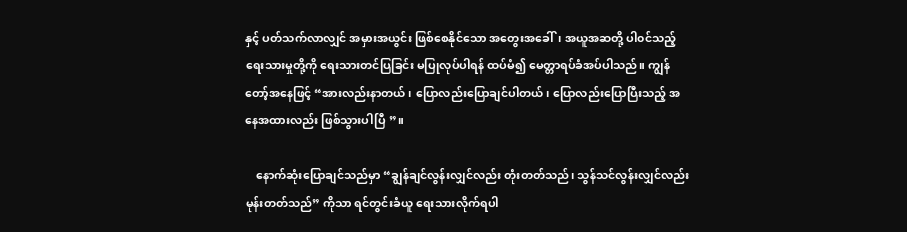နှင့် ပတ်သက်လာလျှင် အမှားအယွင်း ဖြစ်စေနိုင်သော အတွေးအခေါ်၊ အယူအဆတို့ ပါ၀င်သည့် ရေးသားမှုတို့ကို ရေးသားတင်ပြခြင်း မပြုလုပ်ပါရန် ထပ်မံ၍ မေတ္တာရပ်ခံအပ်ပါသည်။ ကျွန်တော့်အနေဖြင့် “အားလည်းနာတယ်၊ ပြောလည်းပြောချင်ပါတယ်၊ ပြောလည်းပြောပြီးသည့် အနေအထားလည်း ဖြစ်သွားပါပြီ ”။

    နောက်ဆုံးပြောချင်သည်မှာ “ချွန်ချင်လွန်းလျှင်လည်း တုံးတတ်သည်၊ သွန်သင်လွန်းလျှင်လည်း မုန်းတတ်သည်” ကိုသာ ရင်တွင်းခံယူ ရေးသားလိုက်ရပါ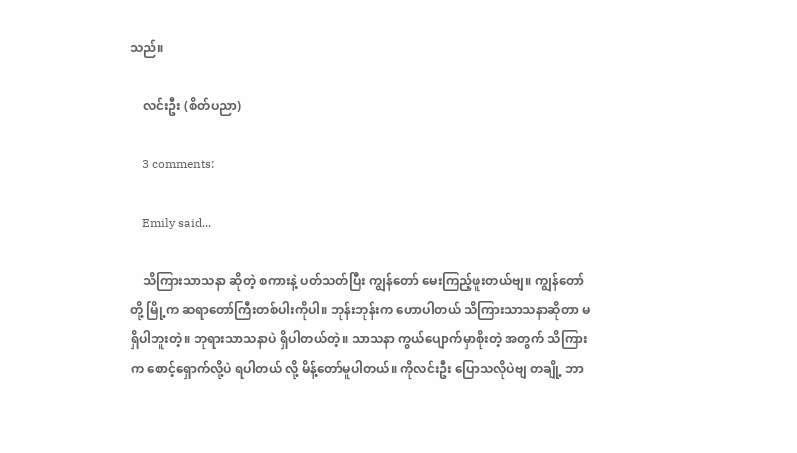သည်။

    လင်းဦး (စိတ်ပညာ)

    3 comments:

    Emily said...

    သိကြားသာသနာ ဆိုတဲ့ စကားနဲ့ ပတ်သတ်ပြီး ကျွန်တော် မေးကြည့်ဖူးတယ်ဗျ။ ကျွန်တော်တို့ မြို့က ဆရာတော်ကြီးတစ်ပါးကိုပါ။ ဘုန်းဘုန်းက ဟောပါတယ် သိကြားသာသနာဆိုတာ မရှိပါဘူးတဲ့။ ဘုရားသာသနာပဲ ရှိပါတယ်တဲ့။ သာသနာ ကွယ်ပျောက်မှာစိုးတဲ့ အတွက် သိကြားက စောင့်ရှောက်လို့ပဲ ရပါတယ် လို့ မိန့်တော်မူပါတယ်။ ကိုလင်းဦး ပြောသလိုပဲဗျ တချို့ ဘာ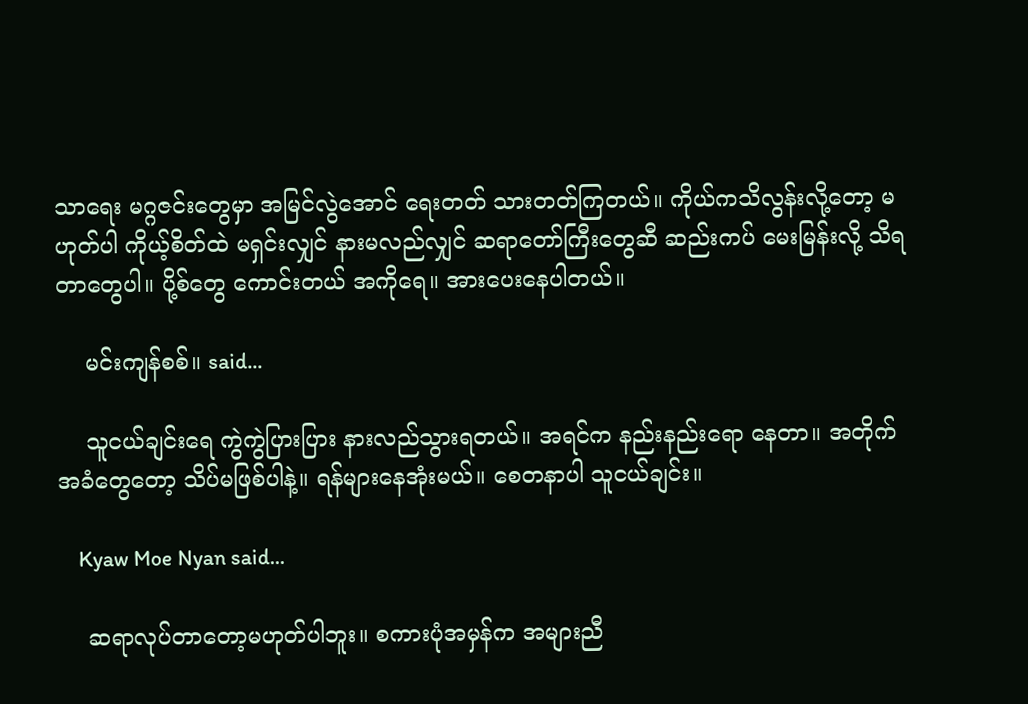သာရေး မဂ္ဂဇင်းတွေမှာ အမြင်လွဲအောင် ရေးတတ် သားတတ်ကြတယ်။ ကိုယ်ကသိလွန်းလို့တော့ မဟုတ်ပါ ကိုယ့်စိတ်ထဲ မရှင်းလျှင် နားမလည်လျှင် ဆရာတော်ကြီးတွေဆီ ဆည်းကပ် မေးမြန်းလို့ သိရတာတွေပါ။ ပို့စ်တွေ ကောင်းတယ် အကိုရေ။ အားပေးနေပါတယ်။

    မင်းကျန်စစ်။ said...

    သူငယ်ချင်းရေ ကွဲကွဲပြားပြား နားလည်သွားရတယ်။ အရင်က နည်းနည်းရော နေတာ။ အတိုက်အခံတွေတော့ သိပ်မဖြစ်ပါနဲ့။ ရန်များနေအုံးမယ်။ စေတနာပါ သူငယ်ချင်း။

    Kyaw Moe Nyan said...

    ဆရာလုပ်တာတော့မဟုတ်ပါဘူး။ စကားပုံအမှန်က အများညီ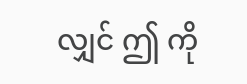လျှင် ဤ ကို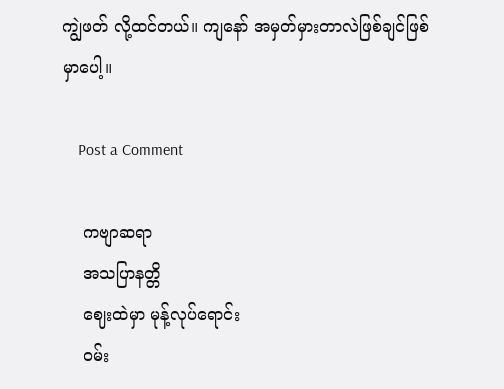ကျွဲဖတ် လို့ထင်တယ်။ ကျနော် အမှတ်မှားတာလဲဖြစ်ချင်ဖြစ်မှာပေါ့။

    Post a Comment

    ကဗျာဆရာ
    အသပြာနတ္တိ
    ဈေးထဲမှာ မုန့်လုပ်ရောင်း
    ၀မ်း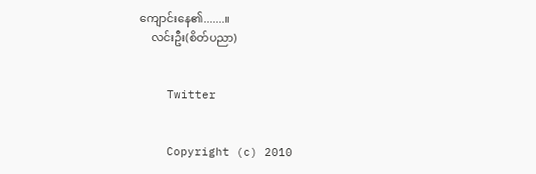ကျောင်းနေ၏.......။
    လင်းဦး(စိတ်ပညာ)


    Twitter


    Copyright (c) 2010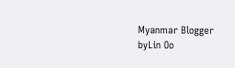Myanmar Blogger byLin Oo